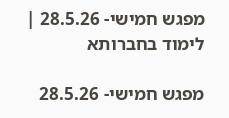מפגש חמישי- 28.5.26 | לימוד בחברותא

מפגש חמישי- 28.5.26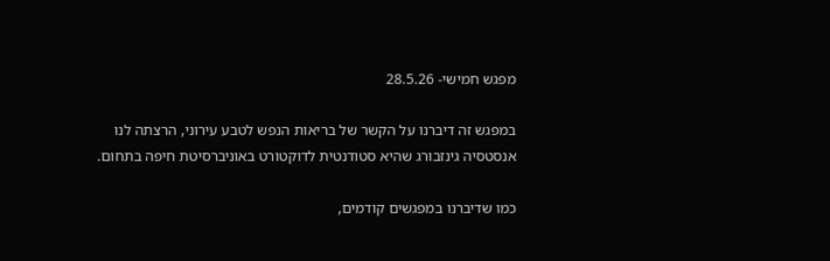מפגש חמישי- 28.5.26

במפגש זה דיברנו על הקשר של בריאות הנפש לטבע עירוני, הרצתה לנו אנסטסיה גינזבורג שהיא סטודנטית לדוקטורט באוניברסיטת חיפה בתחום.

כמו שדיברנו במפגשים קודמים,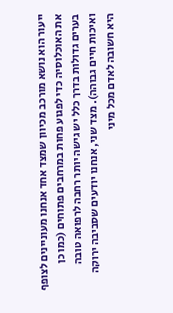ייעור הוא נושא מורכב מכיוון שמצד אחד אנחנו מעוניינים לצופף את האוכלוסיה כדי לפגוע פחות במרחבים פתוחים (כמו כן בערים גדולות בדרך כלל יש גישה יותר רחבה לרפואה טובה ואיכות חיים גבוהה). מצד שני, אנחנו יודעים שסביבה ירוקה היא חשובה לאדם מכל מיני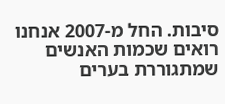סיבות. החל מ-2007 אנחנו רואים שכמות האנשים שמתגוררת בערים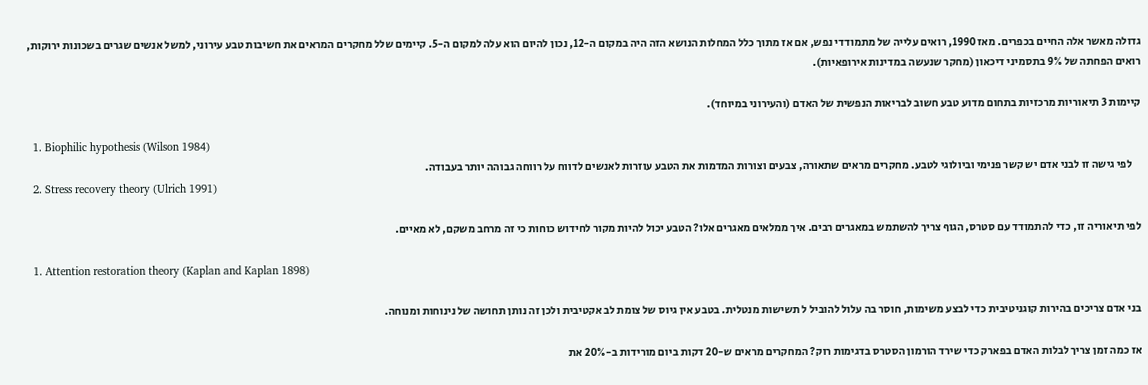גדולה מאשר אלה החיים בכפרים. מאז 1990, רואים עלייה של מתמודדי נפש, אם אז מתוך כלל המחלות הנושא הזה היה במקום ה-12, נכון להיום הוא עלה למקום ה-5. קיימים שלל מחקרים המראים את חשיבות טבע עירוני, למשל אנשים שגרים בשכונות ירוקות, רואים הפחתה של 9% בתסמיני דיכאון (מחקר שנעשה במדינות אירופאיות).

קיימות 3 תיאוריות מרכזיות בתחום מדוע טבע חשוב לבריאות הנפשית של האדם (והעירוני במיוחד).

  1. Biophilic hypothesis (Wilson 1984)
    לפי גישה זו לבני אדם יש קשר פנימי וביולוגי לטבע. מחקרים מראים שתאורה, צבעים וצורות המדמות את הטבע עוזרות לאנשים לדווח על רווחה גבוהה יותר בעבודה.
  2. Stress recovery theory (Ulrich 1991)

לפי תיאוריה זו, כדי להתמודד עם סטרס, הגוף צריך להשתמש במאגרים רבים. איך ממלאים מאגרים אלו? הטבע יכול להיות מקור לחידוש כוחות כי זה מרחב משקם, לא מאיים.

  1. Attention restoration theory (Kaplan and Kaplan 1898)

בני אדם צריכים בהירות קוגניטיבית כדי לבצע משימות, חוסר בה עלול להוביל ל תשישות מנטלית. בטבע אין גיוס של צומת לב אקטיבית ולכן זה נותן תחושה של נינוחות ומנוחה.

אז כמה זמן צריך לבלות האדם בפארק כדי שירד הורמון הסטרס בדגימות רוק? המחקרים מראים ש-20 דקות ביום מורידות ב-20% את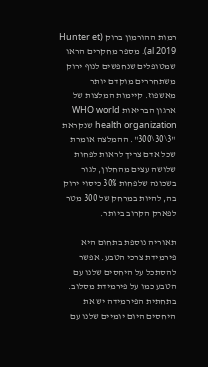רמות ההורמון ברוק (Hunter et al 2019). מספר מחקרים הראו שמטופלים שנחפשים לנוף ירוק משתחררים מוקדם יותר מאשפוז. קיימות המלצות של ארגון הבריאות WHO world health organization שנקראת "3\30\300". ההמלצה אומרת שכל אדם צריך לראות לפחות שלושה עצים מהחלון, לגור בשכונה שלפחות 30% כיסוי ירוק בה, להיות במרחק של 300 מטר לפארק הקרוב ביותר.

תאוריה נוספת בתחום היא פירמידת צרכי הטבע. אפשר להסתכל על היחסים שלנו עם הטבע כמו על פירמידת מסלוב. בתחתית הפירמידה יש את היחסים היום יומיים שלנו עם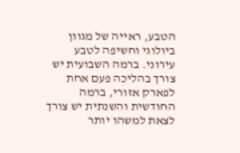הטבע, ראייה של מגוון ביולוגי וחשיפה לטבע עירוני. ברמה השבועית יש צורך בהליכה פעם אחת לפארק אזורי, ברמה החודשית והשנתית יש צורך לצאת למשהו יותר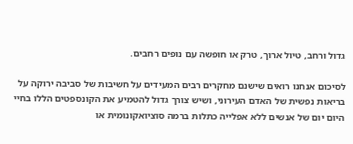גדול ורחב, טיול ארוך, טרק או חופשה עם נופים רחבים.

לסיכום אנחנו רואים שישנם מחקרים רבים המעידים על חשיבות של סביבה ירוקה על בריאות נפשית של האדם העירוני, ושיש צורך גדול להטמיע את הקונספטים הללו בחיי היום יום של אנשים ללא אפלייה כתלות ברמה סוציואקונומית או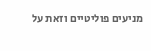מניעים פוליטיים וזאת על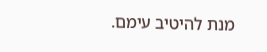מנת להיטיב עימם.